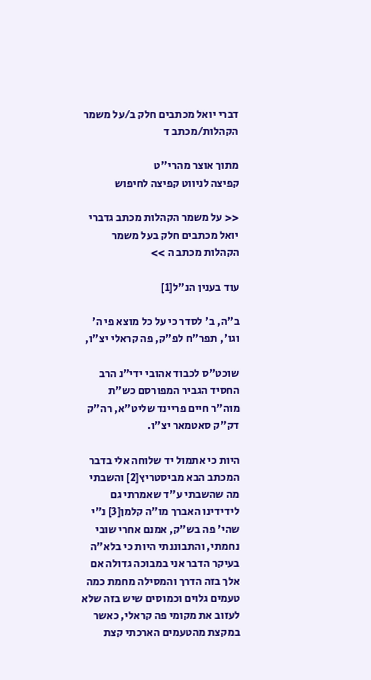דברי יואל מכתבים חלק ב/על משמר הקהלות/מכתב ד

מתוך אוצר מהרי''ט
קפיצה לניווט קפיצה לחיפוש

<< על משמר הקהלות מכתב גדברי יואל מכתבים חלק בעל משמר הקהלות מכתב ה >>

עוד בענין הנ"ל[1]

ב"ה, ב' לסדר כי על כל מוצא פי ה' וגו', תפר"ח לפ"ק, פה קראלי יצ"ו,

שוכט"ס לכבוד אהובי ידי"נ הרב החסיד הגביר המפורסם כש"ת מוה"ר חיים פריינד שליט"א, רה"ק דק"ק סאטמאר יצ"ו.

היות כי אתמול יד שלוחה אלי בדבר המכתב הבא מביסטריץ[2] והשבתי מה שהשבתי ע"ד שאמרתי גם לידידינו האברך מו"ה קלמן[3] נ"י שהי' פה בש"ק, אמנם אחרי שובי נחמתי, והתבוננתי היות כי בלא"ה בעיקר הדבר אני במבוכה גדולה אם אלך בזה הדרך והמסילה מחמת כמה טעמים גלוים וכמוסים שיש בזה שלא לעזוב את מקומי פה קראלי, כאשר במקצת מהטעמים הארכתי קצת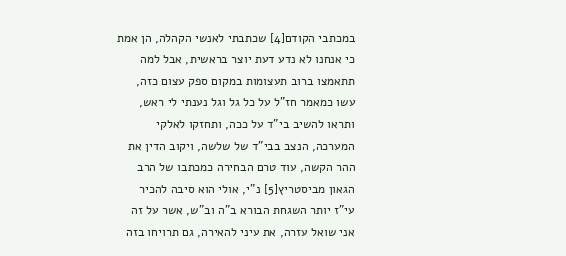במכתבי הקודם[4] שכתבתי לאנשי הקהלה, הן אמת כי אנחנו לא נדע דעת יוצר בראשית, אבל למה תתאמצו ברוב תעצומות במקום ספק עצום כזה, עשו כמאמר חז"ל על כל גל וגל נענתי לי ראש, ותראו להשיב בי"ד על ככה, ותחזקו לאלקי המערכה, הנצב בבי"ד של שלשה, ויקוב הדין את ההר הקשה, עוד טרם הבחירה כמכתבו של הרב הגאון מביסטריץ[5] נ"י, אולי הוא סיבה להכיר עי"ז יותר השגחת הבורא ב"ה וב"ש, אשר על זה אני שואל עזרה, את עיני להאירה, גם תרויחו בזה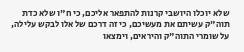שלא יוכלו היושבי קרנות להתפאר אליכם, כי ח"ו שלא כדת תוה"ק עשיתם את מעשיכם, כי זה דרכם של אלו לבקש עלילה, על שומרי התוה"ק והיראים, וימצאו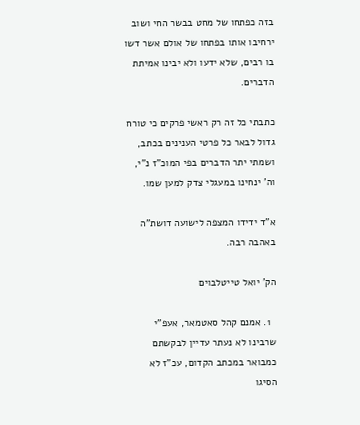בזה כפתחו של מחט בבשר החי ושוב ירחיבו אותו בפתחו של אולם אשר דשו בו רבים, שלא ידעו ולא יבינו אמיתת הדברים.

כתבתי כל זה רק ראשי פרקים כי טורח גדול לבאר כל פרטי הענינים בכתב, ושמתי יתר הדברים בפי המוכ"ז נ"י, וה' ינחינו במעגלי צדק למען שמו.

א"ד ידידו המצפה לישועה דושת"ה באהבה רבה.

הק' יואל טייטלבוים

  1. אמנם קהל סאטמאר, אעפ"י שרבינו לא נעתר עדיין לבקשתם כמבואר במכתב הקדום, עכ"ז לא הסיגו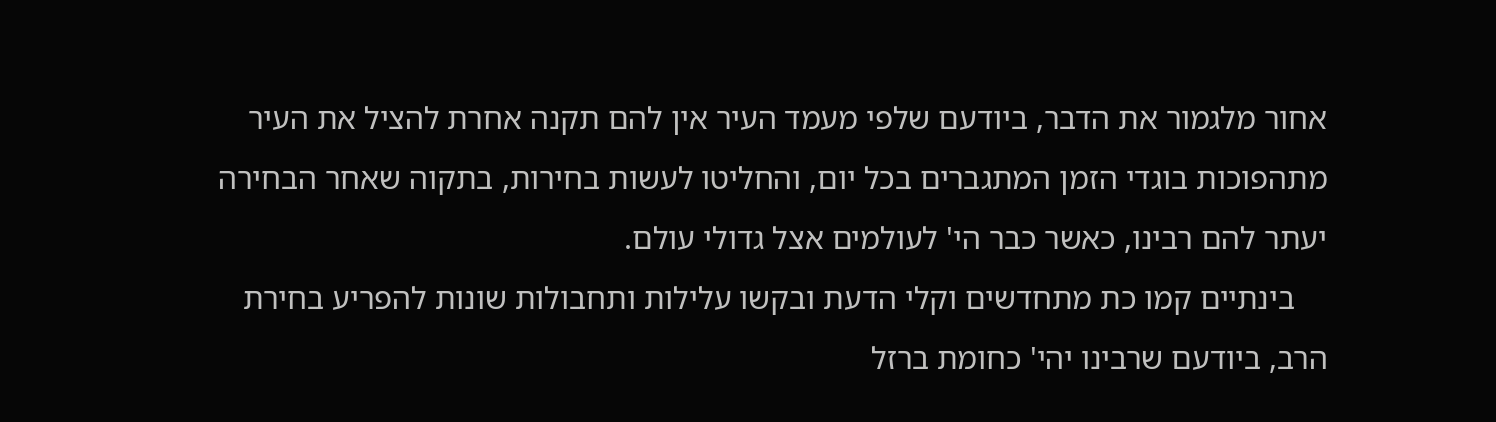אחור מלגמור את הדבר, ביודעם שלפי מעמד העיר אין להם תקנה אחרת להציל את העיר מתהפוכות בוגדי הזמן המתגברים בכל יום, והחליטו לעשות בחירות, בתקוה שאחר הבחירה יעתר להם רבינו, כאשר כבר הי' לעולמים אצל גדולי עולם.
    בינתיים קמו כת מתחדשים וקלי הדעת ובקשו עלילות ותחבולות שונות להפריע בחירת הרב, ביודעם שרבינו יהי' כחומת ברזל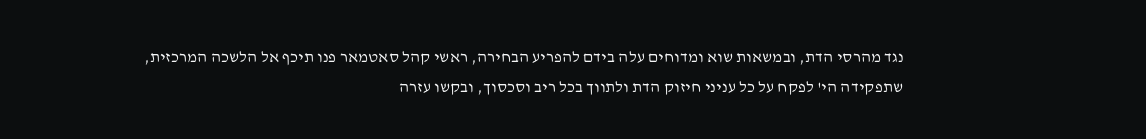נגד מהרסי הדת, ובמשאות שוא ומדוחים עלה בידם להפריע הבחירה, ראשי קהל סאטמאר פנו תיכף אל הלשכה המרכזית, שתפקידה הי' לפקח על כל עניני חיזוק הדת ולתווך בכל ריב וסכסוך, ובקשו עזרה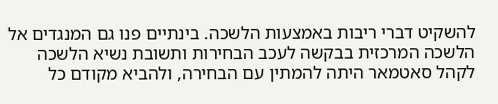להשקיט דברי ריבות באמצעות הלשכה. בינתיים פנו גם המנגדים אל הלשכה המרכזית בבקשה לעכב הבחירות ותשובת נשיא הלשכה לקהל סאטמאר היתה להמתין עם הבחירה, ולהביא מקודם כל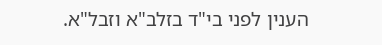הענין לפני בי"ד בזלב"א וזבל"א.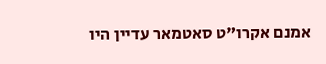אמנם אקרו"ט סאטמאר עדיין היו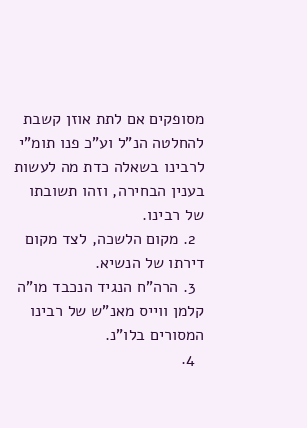מסופקים אם לתת אוזן קשבת להחלטה הנ"ל וע"כ פנו תומ"י לרבינו בשאלה כדת מה לעשות בענין הבחירה, וזהו תשובתו של רבינו.
  2. מקום הלשכה, לצד מקום דירתו של הנשיא.
  3. הרה"ח הנגיד הנכבד מו"ה קלמן ווייס מאנ"ש של רבינו המסורים בלו"נ.
  4.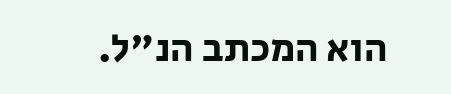הוא המכתב הנ"ל.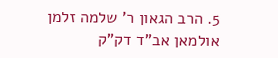5. הרב הגאון ר' שלמה זלמן אולמאן אב"ד דק"ק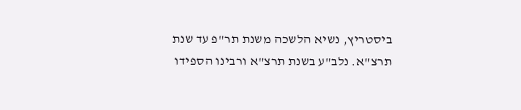ביסטריץ, נשיא הלשכה משנת תר"פ עד שנת תרצ"א. נלב"ע בשנת תרצ"א ורבינו הספידו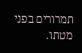תמרורים בפני מטתו.